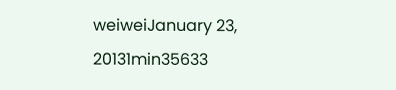weiweiJanuary 23, 20131min35633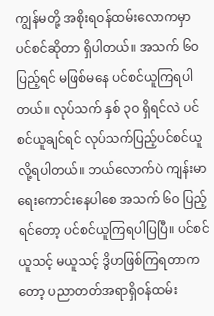ကျွန်မတို့ အစိုးရဝန်ထမ်းလောကမှာ ပင်စင်ဆိုတာ ရှိပါတယ်။ အသက် ၆ဝ ပြည့်ရင် မဖြစ်မနေ ပင်စင်ယူကြရပါတယ်။ လုပ်သက် နှစ် ၃ဝ ရှိရင်လဲ ပင်စင်ယူချင်ရင် လုပ်သက်ပြည့်ပင်စင်ယူလို့ရပါတယ်။ ဘယ်လောက်ပဲ ကျန်းမာရေးကောင်းနေပါစေ အသက် ၆ဝ ပြည့်ရင်တော့ ပင်စင်ယူကြရပါပြပြီ။ ပင်စင်ယူသင့် မယူသင့် ဒွိဟဖြစ်ကြရတာကတော့ ပညာတတ်အရာရှိဝန်ထမ်း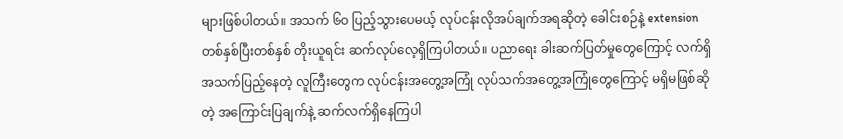များဖြစ်ပါတယ်။ အသက် ၆ဝ ပြည့်သွားပေမယ့် လုပ်ငန်းလိုအပ်ချက်အရဆိုတဲ့ ခေါင်းစဉ်နဲ့ extension တစ်နှစ်ပြီးတစ်နှစ် တိုးယူရင်း ဆက်လုပ်လေ့ရှိကြပါတယ်။ ပညာရေး ခါးဆက်ပြတ်မှုတွေကြောင့် လက်ရှိအသက်ပြည့်နေတဲ့ လူကြီးတွေက လုပ်ငန်းအတွေ့အကြုံ လုပ်သက်အတွေ့အကြုံတွေကြောင့် မရှိမဖြစ်ဆိုတဲ့ အကြောင်းပြချက်နဲ့ ဆက်လက်ရှိနေကြပါ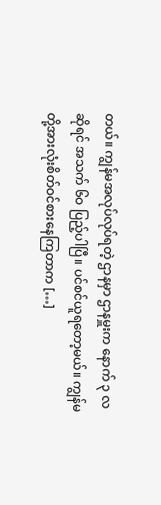တယ်။ ကျွန်မအလုပ်လုပ်ရတဲ့ ဌာနမှာ ဌာနမှူးက နောက် ၃ လ ဆိုရင် အသက် ၆ဝ ပြည့်ပါပြီ။ ပင်စင်ယူရတော့မယ်။ ကျွန်မတို့အားလုံးစိတ်ဝင်စားနေကြတာက […]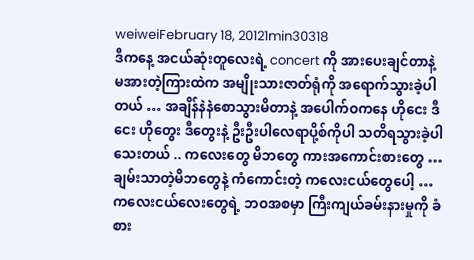weiweiFebruary 18, 20121min30318
ဒီကနေ့ အငယ်ဆုံးတူလေးရဲ့ concert ကို အားပေးချင်တာနဲ့ မအားတဲ့ကြားထဲက အမျိုးသားဇာတ်ရုံကို အရောက်သွားခဲ့ပါတယ် … အချိန်နဲနဲစောသွားမိတာနဲ့ အပေါက်ဝကနေ ဟိုငေး ဒီငေး ဟိုတွေး ဒီတွေးနဲ့ ဦးဦးပါလေရာပို့စ်ကိုပါ သတိရသွားခဲ့ပါသေးတယ် .. ကလေးတွေ မိဘတွေ ကားအကောင်းစားတွေ … ချမ်းသာတဲ့မိဘတွေနဲ့ ကံကောင်းတဲ့ ကလေးငယ်တွေပေါ့ … ကလေးငယ်လေးတွေရဲ့ ဘဝအစမှာ ကြီးကျယ်ခမ်းနားမှုကို ခံစား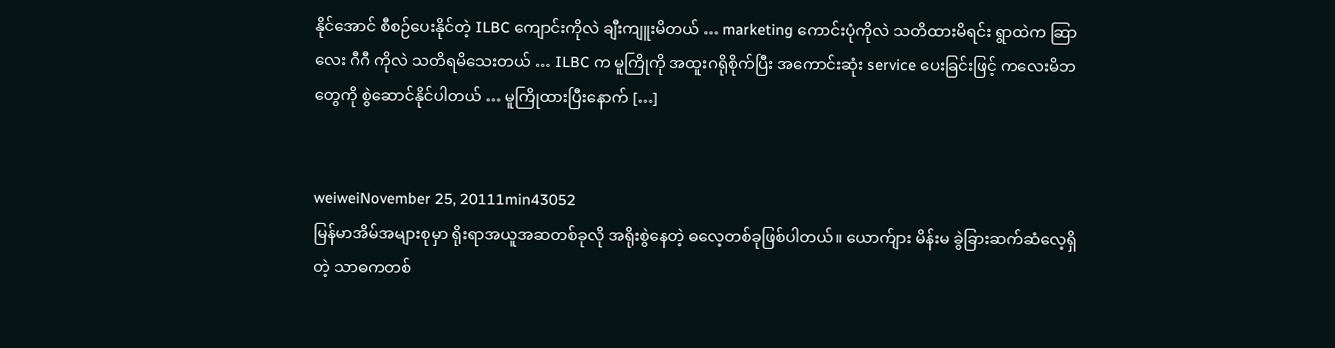နိုင်အောင် စီစဉ်ပေးနိုင်တဲ့ ILBC ကျောင်းကိုလဲ ချီးကျူးမိတယ် … marketing ကောင်းပုံကိုလဲ သတိထားမိရင်း ရွာထဲက ဆြာလေး ဂီဂီ ကိုလဲ သတိရမိသေးတယ် … ILBC က မူကြိုကို အထူးဂရိုစိုက်ပြီး အကောင်းဆုံး service ပေးခြင်းဖြင့် ကလေးမိဘတွေကို စွဲဆောင်နိုင်ပါတယ် … မူကြိုထားပြီးနောက် […]


weiweiNovember 25, 20111min43052
မြန်မာအိမ်အများစုမှာ ရိုးရာအယူအဆတစ်ခုလို အရိုးစွဲနေတဲ့ ဓလေ့တစ်ခုဖြစ်ပါတယ်။ ယောက်ျား မိန်းမ ခွဲခြားဆက်ဆံလေ့ရှိတဲ့ သာဓကတစ်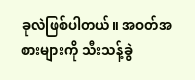ခုလဲဖြစ်ပါတယ်။ အဝတ်အစားများကို သီးသန့်ခွဲ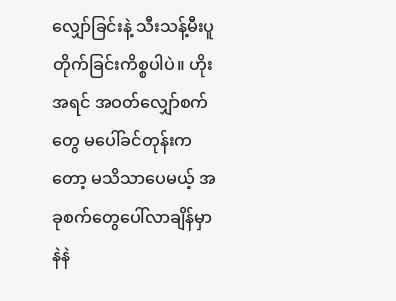လျှော်ခြင်းနဲ့ သီးသန့်မီးပူတိုက်ခြင်းကိစ္စပါပဲ။ ဟိုးအရင် အဝတ်လျှော်စက်တွေ မပေါ်ခင်တုန်းကတော့ မသိသာပေမယ့် အခုစက်တွေပေါ်လာချိန်မှာ နဲနဲ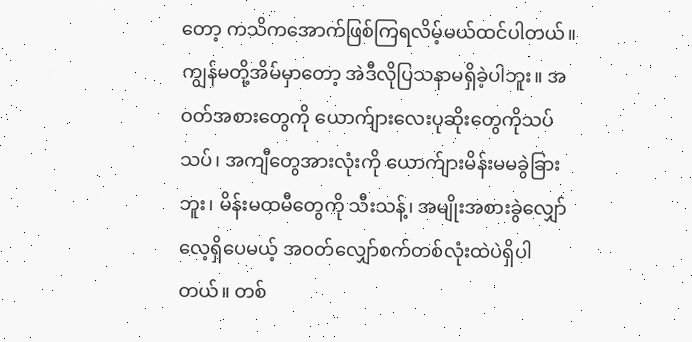တော့ ကသိကအောက်ဖြစ်ကြရလိမ့်မယ်ထင်ပါတယ်။ ကျွန်မတို့အိမ်မှာတော့ အဲဒီလိုပြသနာမရှိခဲ့ပါဘူး။ အဝတ်အစားတွေကို ယောက်ျားလေးပုဆိုးတွေကိုသပ်သပ်၊ အကျီတွေအားလုံးကို ယောက်ျားမိန်းမမခွဲခြားဘူး၊ မိန်းမထမီတွေကို သီးသန့်၊ အမျိုးအစားခွဲလျှော်လေ့ရှိပေမယ့် အဝတ်လျှော်စက်တစ်လုံးထဲပဲရှိပါတယ်။ တစ်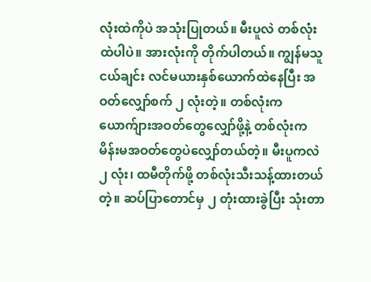လုံးထဲကိုပဲ အသုံးပြုတယ်။ မီးပူလဲ တစ်လုံးထဲပါပဲ။ အားလုံးကို တိုက်ပါတယ်။ ကျွန်မသူငယ်ချင်း လင်မယားနှစ်ယောက်ထဲနေပြီး အဝတ်လျှော်စက် ၂ လုံးတဲ့။ တစ်လုံးက ယောက်ျားအဝတ်တွေလျှော်ဖို့နဲ့ တစ်လုံးက မိန်းမအဝတ်တွေပဲလျှော်တယ်တဲ့။ မီးပူကလဲ ၂ လုံး၊ ထမီတိုက်ဖို့ တစ်လုံးသီးသန့်ထားတယ်တဲ့။ ဆပ်ပြာတောင်မှ ၂ တုံးထားခွဲပြီး သုံးတာ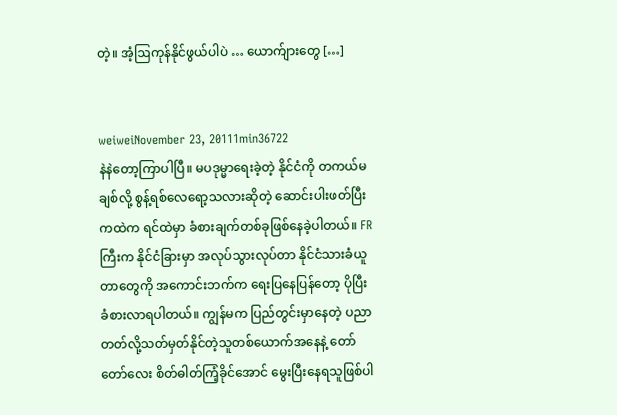တဲ့။ အံ့ဩကုန်နိုင်ဖွယ်ပါပဲ … ယောက်ျားတွေ […]


weiweiNovember 23, 20111min36722
နဲနဲတော့ကြာပါပြီ။ မပဒုမ္မာရေးခဲ့တဲ့ နိုင်ငံကို တကယ်မချစ်လို့ စွန့်ရစ်လေရော့သလားဆိုတဲ့ ဆောင်းပါးဖတ်ပြီးကထဲက ရင်ထဲမှာ ခံစားချက်တစ်ခုဖြစ်နေခဲ့ပါတယ်။ FR ကြီးက နိုင်ငံခြားမှာ အလုပ်သွားလုပ်တာ နိုင်ငံသားခံယူတာတွေကို အကောင်းဘက်က ရေးပြနေပြန်တော့ ပိုပြီး ခံစားလာရပါတယ်။ ကျွန်မက ပြည်တွင်းမှာနေတဲ့ ပညာတတ်လို့သတ်မှတ်နိုင်တဲ့သူတစ်ယောက်အနေနဲ့ တော်တော်လေး စိတ်ဓါတ်ကြံ့ခိုင်အောင် မွေးပြီးနေရသူဖြစ်ပါ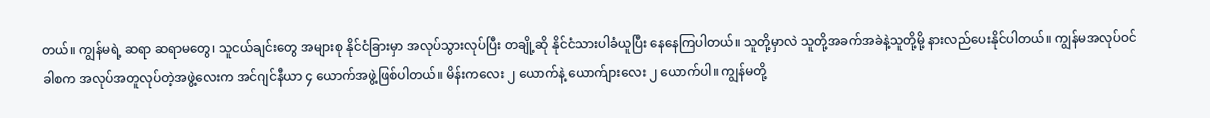တယ်။ ကျွန်မရဲ့ ဆရာ ဆရာမတွေ၊ သူငယ်ချင်းတွေ အများစု နိုင်ငံခြားမှာ အလုပ်သွားလုပ်ပြီး တချို့ဆို နိုင်ငံသားပါခံယူပြီး နေနေကြပါတယ်။ သူတို့မှာလဲ သူတို့အခက်အခဲနဲ့သူတို့မို့ နားလည်ပေးနိုင်ပါတယ်။ ကျွန်မအလုပ်ဝင်ခါစက အလုပ်အတူလုပ်တဲ့အဖွဲ့လေးက အင်ဂျင်နီယာ ၄ ယောက်အဖွဲ့ဖြစ်ပါတယ်။ မိန်းကလေး ၂ ယောက်နဲ့ ယောက်ျားလေး ၂ ယောက်ပါ။ ကျွန်မတို့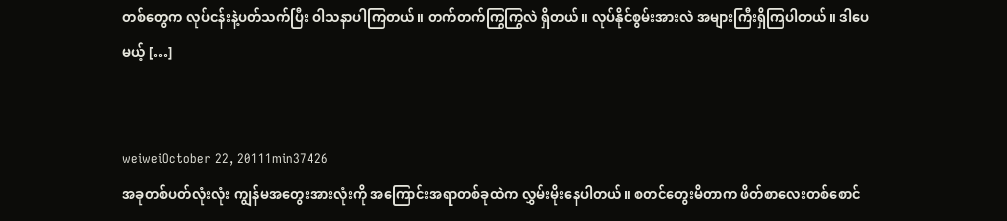တစ်တွေက လုပ်ငန်းနဲ့ပတ်သက်ပြီး ဝါသနာပါကြတယ်။ တက်တက်ကြွကြွလဲ ရှိတယ်။ လုပ်နိုင်စွမ်းအားလဲ အများကြီးရှိကြပါတယ်။ ဒါပေမယ့် […]


weiweiOctober 22, 20111min37426
အခုတစ်ပတ်လုံးလုံး ကျွန်မအတွေးအားလုံးကို အကြောင်းအရာတစ်ခုထဲက လွှမ်းမိုးနေပါတယ်။ စတင်တွေးမိတာက ဖိတ်စာလေးတစ်စောင်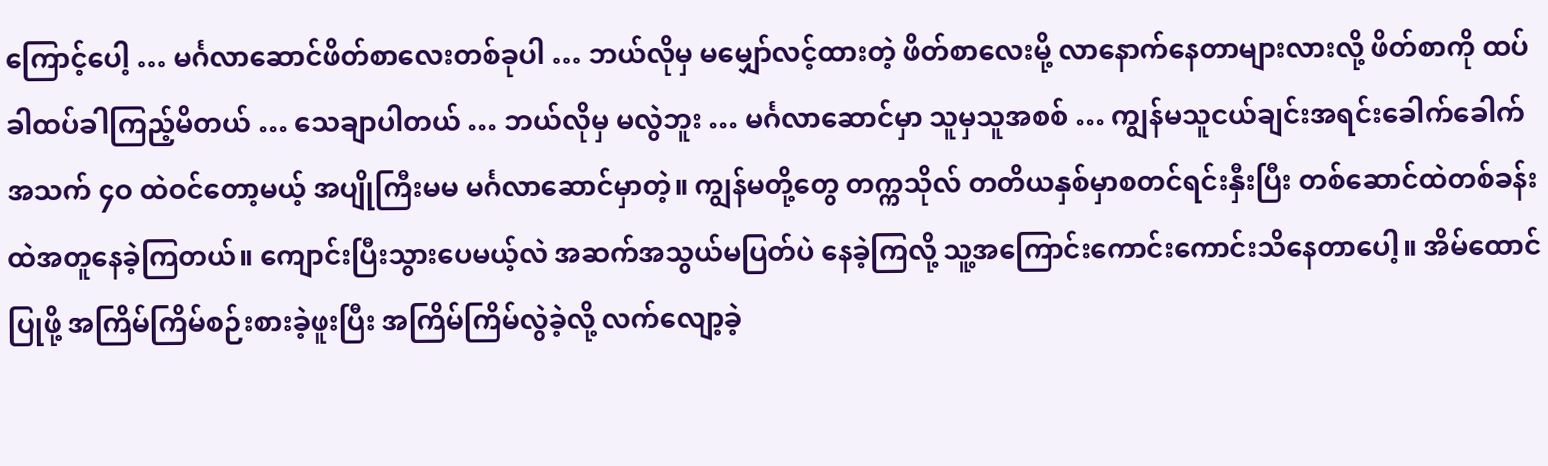ကြောင့်ပေါ့ … မင်္ဂလာဆောင်ဖိတ်စာလေးတစ်ခုပါ … ဘယ်လိုမှ မမျှော်လင့်ထားတဲ့ ဖိတ်စာလေးမို့ လာနောက်နေတာများလားလို့ ဖိတ်စာကို ထပ်ခါထပ်ခါကြည့်မိတယ် … သေချာပါတယ် … ဘယ်လိုမှ မလွဲဘူး … မင်္ဂလာဆောင်မှာ သူမှသူအစစ် … ကျွန်မသူငယ်ချင်းအရင်းခေါက်ခေါက် အသက် ၄ဝ ထဲဝင်တော့မယ့် အပျိုကြီးမမ မင်္ဂလာဆောင်မှာတဲ့။ ကျွန်မတို့တွေ တက္ကသိုလ် တတိယနှစ်မှာစတင်ရင်းနှီးပြီး တစ်ဆောင်ထဲတစ်ခန်းထဲအတူနေခဲ့ကြတယ်။ ကျောင်းပြီးသွားပေမယ့်လဲ အဆက်အသွယ်မပြတ်ပဲ နေခဲ့ကြလို့ သူ့အကြောင်းကောင်းကောင်းသိနေတာပေါ့။ အိမ်ထောင်ပြုဖို့ အကြိမ်ကြိမ်စဉ်းစားခဲ့ဖူးပြီး အကြိမ်ကြိမ်လွဲခဲ့လို့ လက်လျော့ခဲ့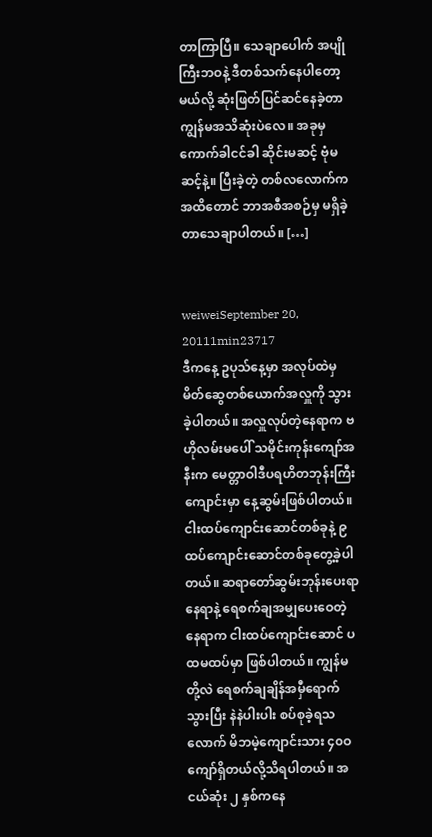တာကြာပြီ။ သေချာပေါက် အပျိုကြီးဘဝနဲ့ ဒီတစ်သက်နေပါတော့မယ်လို့ ဆုံးဖြတ်ပြင်ဆင်နေခဲ့တာ ကျွန်မအသိဆုံးပဲလေ။ အခုမှ ကောက်ခါငင်ခါ ဆိုင်းမဆင့် ဗုံမဆင့်နဲ့။ ပြီးခဲ့တဲ့ တစ်လလောက်ကအထိတောင် ဘာအစီအစဉ်မှ မရှိခဲ့တာသေချာပါတယ်။ […]


weiweiSeptember 20, 20111min23717
ဒီကနေ့ ဥပုသ်နေ့မှာ အလုပ်ထဲမှမိတ်ဆွေတစ်ယောက်အလှူကို သွားခဲ့ပါတယ်။ အလှူလုပ်တဲ့နေရာက ဗဟိုလမ်းမပေါ် သမိုင်းကုန်းကျော်အနီးက မေတ္တာဝါဒီပရဟိတဘုန်းကြီးကျောင်းမှာ နေ့ဆွမ်းဖြစ်ပါတယ်။ ငါးထပ်ကျောင်းဆောင်တစ်ခုနဲ့ ၉ ထပ်ကျောင်းဆောင်တစ်ခုတွေ့ခဲ့ပါတယ်။ ဆရာတော်ဆွမ်းဘုန်းပေးရာနေရာနဲ့ ရေစက်ချအမျှပေးဝေတဲ့နေရာက ငါးထပ်ကျောင်းဆောင် ပထမထပ်မှာ ဖြစ်ပါတယ်။ ကျွန်မတို့လဲ ရေစက်ချချိန်အမှီရောက်သွားပြီး နဲနဲပါးပါး စပ်စုခဲ့ရသလောက် မိဘမဲ့ကျောင်းသား ၄၀ဝ ကျော်ရှိတယ်လို့သိရပါတယ်။ အငယ်ဆုံး ၂ နှစ်ကနေ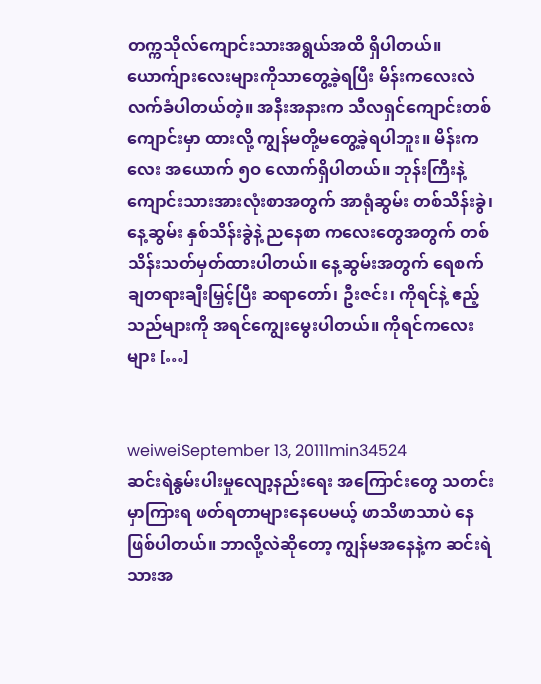တက္ကသိုလ်ကျောင်းသားအရွယ်အထိ ရှိပါတယ်။ ယောက်ျားလေးများကိုသာတွေ့ခဲ့ရပြီး မိန်းကလေးလဲလက်ခံပါတယ်တဲ့။ အနီးအနားက သီလရှင်ကျောင်းတစ်ကျောင်းမှာ ထားလို့ ကျွန်မတို့မတွေ့ခဲ့ရပါဘူး။ မိန်းကလေး အယောက် ၅ဝ လောက်ရှိပါတယ်။ ဘုန်းကြီးနဲ့ကျောင်းသားအားလုံးစာအတွက် အာရုံဆွမ်း တစ်သိန်းခွဲ၊ နေ့ဆွမ်း နှစ်သိန်းခွဲနဲ့ ညနေစာ ကလေးတွေအတွက် တစ်သိန်းသတ်မှတ်ထားပါတယ်။ နေ့ဆွမ်းအတွက် ရေစက်ချတရားချီးမြှင့်ပြီး ဆရာတော်၊ ဦးဇင်း၊ ကိုရင်နဲ့ ဧည့်သည်များကို အရင်ကျွေးမွေးပါတယ်။ ကိုရင်ကလေးများ […]


weiweiSeptember 13, 20111min34524
ဆင်းရဲနွမ်းပါးမှုလျော့နည်းရေး အကြောင်းတွေ သတင်းမှာကြားရ ဖတ်ရတာများနေပေမယ့် ဖာသိဖာသာပဲ နေဖြစ်ပါတယ်။ ဘာလို့လဲဆိုတော့ ကျွန်မအနေနဲ့က ဆင်းရဲသားအ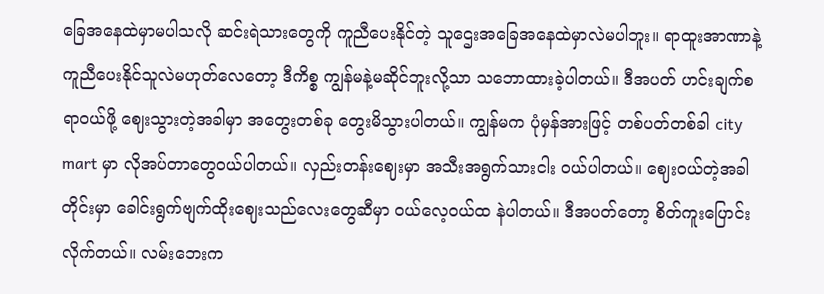ခြေအနေထဲမှာမပါသလို ဆင်းရဲသားတွေကို ကူညီပေးနိုင်တဲ့ သူဌေးအခြေအနေထဲမှာလဲမပါဘူး။ ရာထူးအာဏာနဲ့ကူညီပေးနိုင်သူလဲမဟုတ်လေတော့ ဒီကိစ္စ ကျွန်မနဲ့မဆိုင်ဘူးလို့သာ သဘောထားခဲ့ပါတယ်။ ဒီအပတ် ဟင်းချက်စရာဝယ်ဖို့ ဈေးသွားတဲ့အခါမှာ အတွေးတစ်ခု တွေးမိသွားပါတယ်။ ကျွန်မက ပုံမှန်အားဖြင့် တစ်ပတ်တစ်ခါ city mart မှာ လိုအပ်တာတွေဝယ်ပါတယ်။ လှည်းတန်းဈေးမှာ အသီးအရွက်သားငါး ဝယ်ပါတယ်။ ဈေးဝယ်တဲ့အခါတိုင်းမှာ ခေါင်းရွက်ဗျက်ထိုးဈေးသည်လေးတွေဆီမှာ ဝယ်လေ့ဝယ်ထ နဲပါတယ်။ ဒီအပတ်တော့ စိတ်ကူးပြောင်းလိုက်တယ်။ လမ်းဘေးက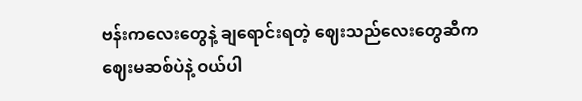ဗန်းကလေးတွေနဲ့ ချရောင်းရတဲ့ ဈေးသည်လေးတွေဆီက ဈေးမဆစ်ပဲနဲ့ ဝယ်ပါ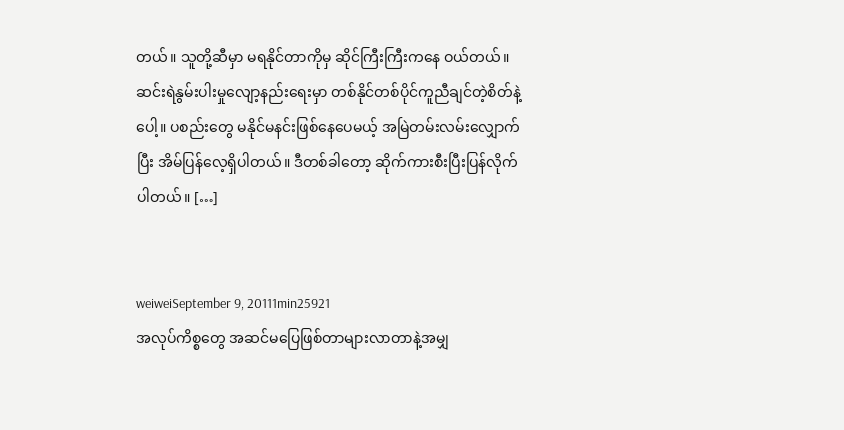တယ်။ သူတို့ဆီမှာ မရနိုင်တာကိုမှ ဆိုင်ကြီးကြီးကနေ ဝယ်တယ်။ ဆင်းရဲနွမ်းပါးမှုလျော့နည်းရေးမှာ တစ်နိုင်တစ်ပိုင်ကူညီချင်တဲ့စိတ်နဲ့ပေါ့။ ပစည်းတွေ မနိုင်မနင်းဖြစ်နေပေမယ့် အမြဲတမ်းလမ်းလျှောက်ပြီး အိမ်ပြန်လေ့ရှိပါတယ်။ ဒီတစ်ခါတော့ ဆိုက်ကားစီးပြီးပြန်လိုက်ပါတယ်။ […]


weiweiSeptember 9, 20111min25921
အလုပ်ကိစ္စတွေ အဆင်မပြေဖြစ်တာများလာတာနဲ့အမျှ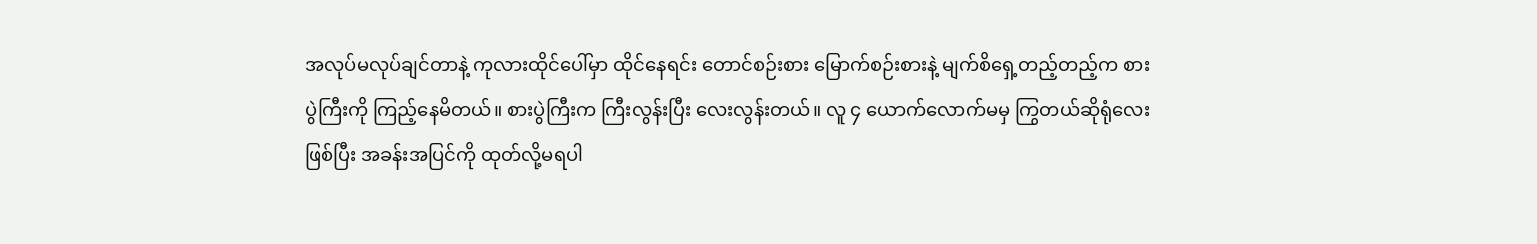အလုပ်မလုပ်ချင်တာနဲ့ ကုလားထိုင်ပေါ်မှာ ထိုင်နေရင်း တောင်စဉ်းစား မြောက်စဉ်းစားနဲ့ မျက်စိရှေ့တည့်တည့်က စားပွဲကြီးကို ကြည့်နေမိတယ်။ စားပွဲကြီးက ကြီးလွန်းပြီး လေးလွန်းတယ်။ လူ ၄ ယောက်လောက်မမှ ကြွတယ်ဆိုရုံလေးဖြစ်ပြီး အခန်းအပြင်ကို ထုတ်လို့မရပါ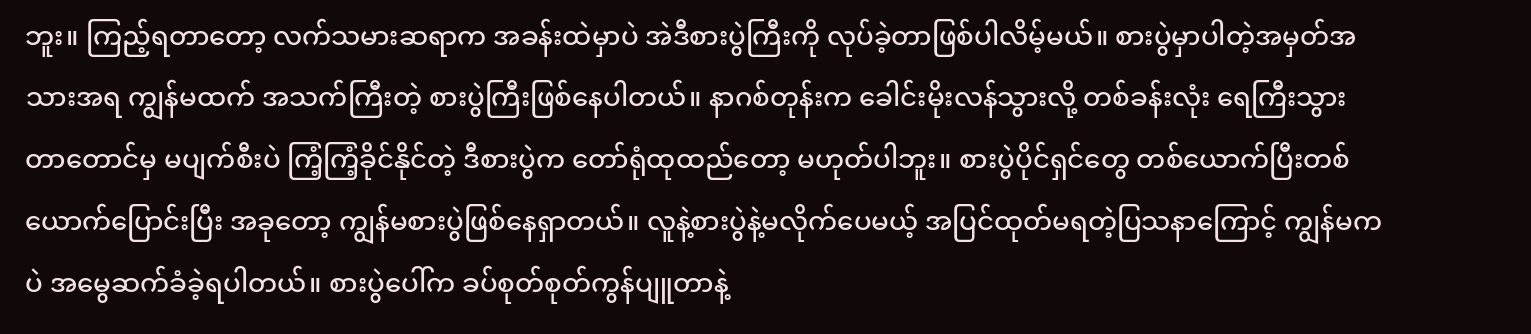ဘူး။ ကြည့်ရတာတော့ လက်သမားဆရာက အခန်းထဲမှာပဲ အဲဒီစားပွဲကြီးကို လုပ်ခဲ့တာဖြစ်ပါလိမ့်မယ်။ စားပွဲမှာပါတဲ့အမှတ်အသားအရ ကျွန်မထက် အသက်ကြီးတဲ့ စားပွဲကြီးဖြစ်နေပါတယ်။ နာဂစ်တုန်းက ခေါင်းမိုးလန်သွားလို့ တစ်ခန်းလုံး ရေကြီးသွားတာတောင်မှ မပျက်စီးပဲ ကြံ့ကြံ့ခိုင်နိုင်တဲ့ ဒီစားပွဲက တော်ရုံထုထည်တော့ မဟုတ်ပါဘူး။ စားပွဲပိုင်ရှင်တွေ တစ်ယောက်ပြီးတစ်ယောက်ပြောင်းပြီး အခုတော့ ကျွန်မစားပွဲဖြစ်နေရှာတယ်။ လူနဲ့စားပွဲနဲ့မလိုက်ပေမယ့် အပြင်ထုတ်မရတဲ့ပြသနာကြောင့် ကျွန်မကပဲ အမွေဆက်ခံခဲ့ရပါတယ်။ စားပွဲပေါ်က ခပ်စုတ်စုတ်ကွန်ပျူတာနဲ့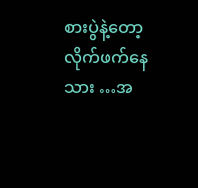စားပွဲနဲ့တော့ လိုက်ဖက်နေသား …အ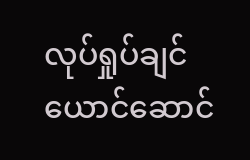လုပ်ရှုပ်ချင်ယောင်ဆောင်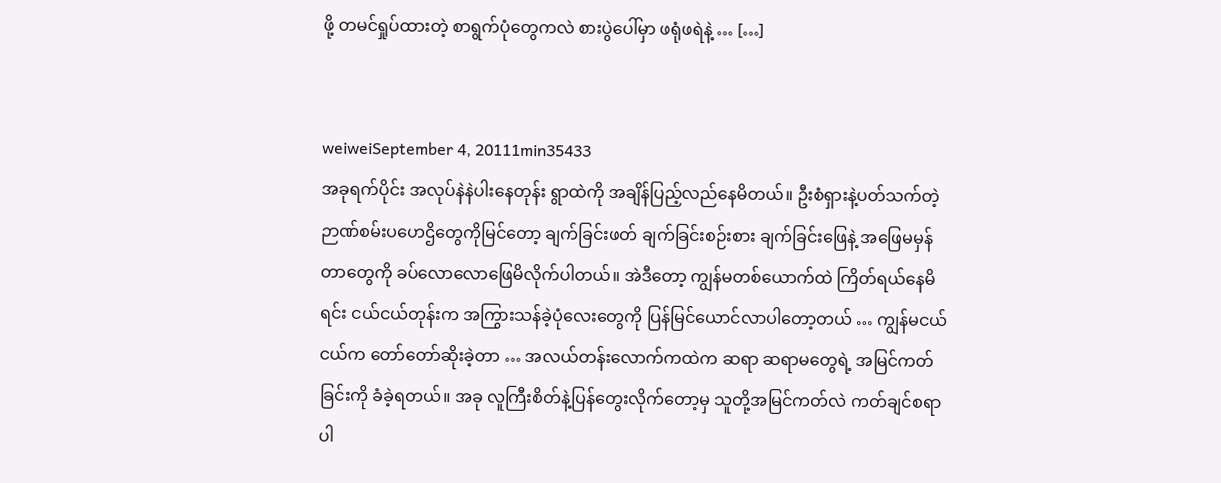ဖို့ တမင်ရှုပ်ထားတဲ့ စာရွက်ပုံတွေကလဲ စားပွဲပေါ်မှာ ဖရုံဖရဲနဲ့ … […]


weiweiSeptember 4, 20111min35433
အခုရက်ပိုင်း အလုပ်နဲနဲပါးနေတုန်း ရွာထဲကို အချိန်ပြည့်လည်နေမိတယ်။ ဦးစံရှားနဲ့ပတ်သက်တဲ့ ဉာဏ်စမ်းပဟေဌိတွေကိုမြင်တော့ ချက်ခြင်းဖတ် ချက်ခြင်းစဉ်းစား ချက်ခြင်းဖြေနဲ့ အဖြေမမှန်တာတွေကို ခပ်လောလောဖြေမိလိုက်ပါတယ်။ အဲဒီတော့ ကျွန်မတစ်ယောက်ထဲ ကြိတ်ရယ်နေမိရင်း ငယ်ငယ်တုန်းက အကြွားသန်ခဲ့ပုံလေးတွေကို ပြန်မြင်ယောင်လာပါတော့တယ် … ကျွန်မငယ်ငယ်က တော်တော်ဆိုးခဲ့တာ … အလယ်တန်းလောက်ကထဲက ဆရာ ဆရာမတွေရဲ့ အမြင်ကတ်ခြင်းကို ခံခဲ့ရတယ်။ အခု လူကြီးစိတ်နဲ့ပြန်တွေးလိုက်တော့မှ သူတို့အမြင်ကတ်လဲ ကတ်ချင်စရာပါ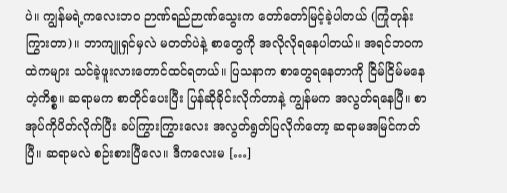ပဲ။ ကျွန်မရဲ့ကလေးဘဝ ဉာဏ်ရည်ဉာဏ်သွေးက တော်တော်မြင့်ခဲ့ပါတယ် (ကြုံတုန်းကြွားတာ)။ ဘာကျူရှင်မှလဲ မတတ်ပဲနဲ့ စာတွေကို အလိုလိုရနေပါတယ်။ အရင်ဘဝကထဲကများ သင်ခဲ့ဖူးလားတောင်ထင်ရတယ်။ ပြသနာက စာတွေရနေတာကို ငြိမ်ငြိမ်မနေတဲ့ကိစ္စ။ ဆရာမက စာတိုင်ပေးပြီး ပြန်ဆိုခိုင်းလိုက်တာနဲ့ ကျွန်မက အလွတ်ရနေပြီ။ စာအုပ်ကိုပိတ်လိုက်ပြီး ခပ်ကြွားကြွားလေး အလွတ်ရွတ်ပြလိုက်တော့ ဆရာမအမြင်ကတ်ပြီ။ ဆရာမလဲ စဉ်းစားပြီလေ။ ဒီကလေးမ […]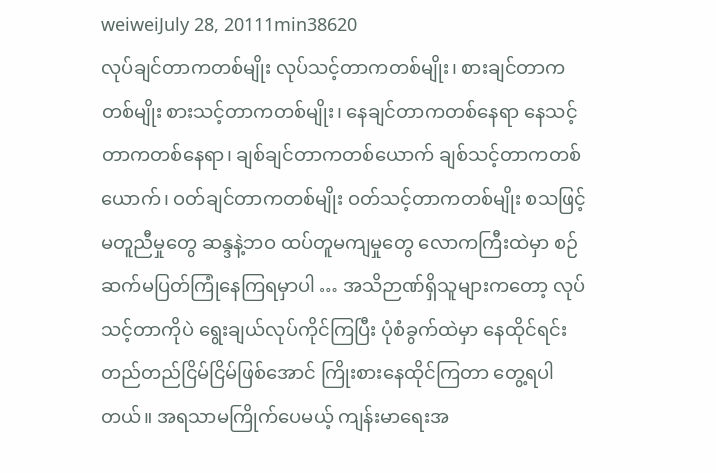weiweiJuly 28, 20111min38620
လုပ်ချင်တာကတစ်မျိုး လုပ်သင့်တာကတစ်မျိုး၊ စားချင်တာကတစ်မျိုး စားသင့်တာကတစ်မျိုး၊ နေချင်တာကတစ်နေရာ နေသင့်တာကတစ်နေရာ၊ ချစ်ချင်တာကတစ်ယောက် ချစ်သင့်တာကတစ်ယောက်၊ ဝတ်ချင်တာကတစ်မျိုး ဝတ်သင့်တာကတစ်မျိုး စသဖြင့် မတူညီမှုတွေ ဆန္ဒနဲ့ဘဝ ထပ်တူမကျမှုတွေ လောကကြီးထဲမှာ စဉ်ဆက်မပြတ်ကြုံနေကြရမှာပါ … အသိဉာဏ်ရှိသူများကတော့ လုပ်သင့်တာကိုပဲ ရွေးချယ်လုပ်ကိုင်ကြပြီး ပုံစံခွက်ထဲမှာ နေထိုင်ရင်း တည်တည်ငြိမ်ငြိမ်ဖြစ်အောင် ကြိုးစားနေထိုင်ကြတာ တွေ့ရပါတယ်။ အရသာမကြိုက်ပေမယ့် ကျန်းမာရေးအ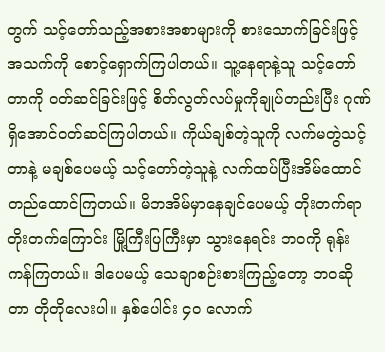တွက် သင့်တော်သည့်အစားအစာများကို စားသောက်ခြင်းဖြင့် အသက်ကို စောင့်ရှောက်ကြပါတယ်။ သူ့နေရာနဲ့သူ သင့်တော်တာကို ဝတ်ဆင်ခြင်းဖြင့် စိတ်လွတ်လပ်မှုကိုချုပ်တည်းပြီး ဂုဏ်ရှိအောင်ဝတ်ဆင်ကြပါတယ်။ ကိုယ်ချစ်တဲ့သူကို လက်မတွဲသင့်တာနဲ့ မချစ်ပေမယ့် သင့်တော်တဲ့သူနဲ့ လက်ထပ်ပြီးအိမ်ထောင်တည်ထောင်ကြတယ်။ မိဘအိမ်မှာနေချင်ပေမယ့် တိုးတက်ရာတိုးတက်ကြောင်း မြို့ကြီးပြကြီးမှာ သွားနေရင်း ဘဝကို ရုန်းကန်ကြတယ်။ ဒါပေမယ့် သေချာစဉ်းစားကြည့်တော့ ဘဝဆိုတာ တိုတိုလေးပါ။ နှစ်ပေါင်း ၄ဝ လောက်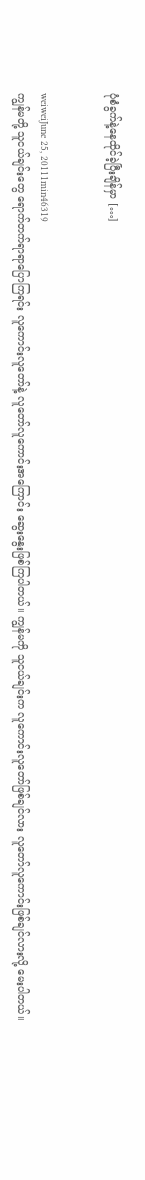ပုံစံခွက်နဲ့နေထိုင်ခဲ့ပြီးချိန်မှာ […]


weiweiJune 25, 20111min46319
ကျွန်မတို့ သူငယ်ချင်းတွေ ရောက်တက်ရာရာပြောကြရင်း လူကောင်းလူတော်နဲ့ လူတော်လူကောင်းအကြောင်း ဆွေးနွေးဖြစ်ကြပါတယ်။ ကျွန်မကို သူငယ်ချင်းက လူကောင်းလူတော်ဖြစ်ချင်လား လူတော်လူကောင်းဖြစ်ချင်လားလို့ မေးပါတယ်။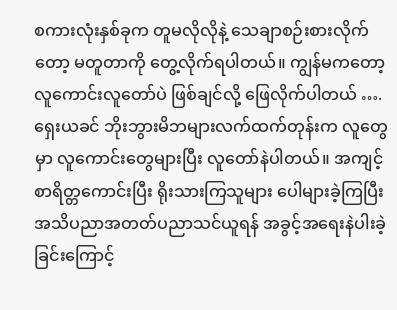စကားလုံးနှစ်ခုက တူမလိုလိုနဲ့ သေချာစဉ်းစားလိုက်တော့ မတူတာကို တွေ့လိုက်ရပါတယ်။ ကျွန်မကတော့ လူကောင်းလူတော်ပဲ ဖြစ်ချင်လို့ ဖြေလိုက်ပါတယ် …. ရှေးယခင် ဘိုးဘွားမိဘများလက်ထက်တုန်းက လူတွေမှာ လူကောင်းတွေများပြီး လူတော်နဲပါတယ်။ အကျင့်စာရိတ္တကောင်းပြီး ရိုးသားကြသူများ ပေါများခဲ့ကြပြီး အသိပညာအတတ်ပညာသင်ယူရန် အခွင့်အရေးနဲပါးခဲ့ခြင်းကြောင့်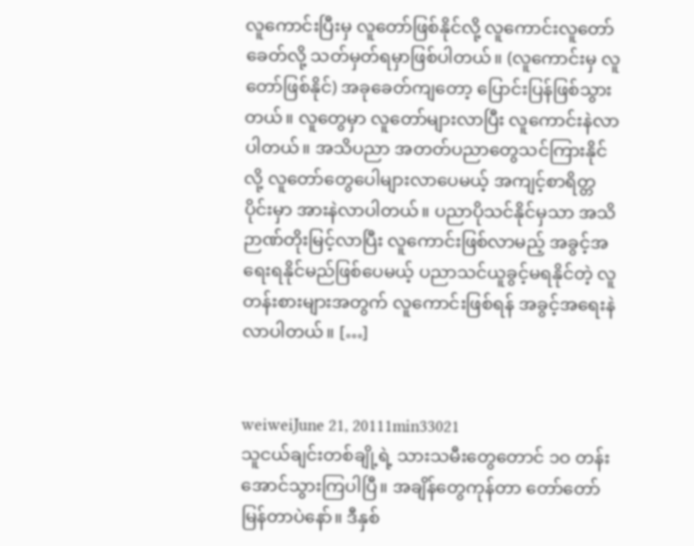လူကောင်းပြီးမှ လူတော်ဖြစ်နိုင်လို့ လူကောင်းလူတော်ခေတ်လို့ သတ်မှတ်ရမှာဖြစ်ပါတယ်။ (လူကောင်းမှ လူတော်ဖြစ်နိုင်) အခုခေတ်ကျတော့ ပြောင်းပြန်ဖြစ်သွားတယ်။ လူတွေမှာ လူတော်များလာပြီး လူကောင်းနဲလာပါတယ်။ အသိပညာ အတတ်ပညာတွေသင်ကြားနိုင်လို့ လူတော်တွေပေါများလာပေမယ့် အကျင့်စာရိတ္တပိုင်းမှာ အားနဲလာပါတယ်။ ပညာပိုသင်နိုင်မှသာ အသိဉာဏ်တိုးမြင့်လာပြီး လူကောင်းဖြစ်လာမည့် အခွင့်အရေးရနိုင်မည်ဖြစ်ပေမယ့် ပညာသင်ယူခွင့်မရနိုင်တဲ့ လူတန်းစားများအတွက် လူကောင်းဖြစ်ရန် အခွင့်အရေးနဲလာပါတယ်။ […]


weiweiJune 21, 20111min33021
သူငယ်ချင်းတစ်ချို့ရဲ့ သားသမီးတွေတောင် ၁ဝ တန်းအောင်သွားကြပါပြီ။ အချိန်တွေကုန်တာ တော်တော်မြန်တာပဲနော်။ ဒီနှစ်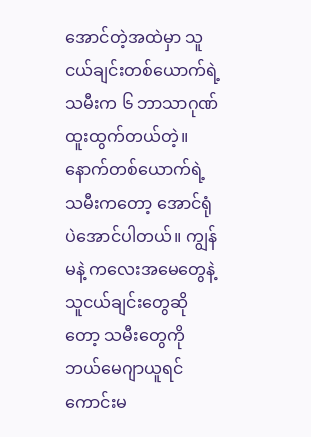အောင်တဲ့အထဲမှာ သူငယ်ချင်းတစ်ယောက်ရဲ့သမီးက ၆ ဘာသာဂုဏ်ထူးထွက်တယ်တဲ့။ နောက်တစ်ယောက်ရဲ့ သမီးကတော့ အောင်ရုံပဲအောင်ပါတယ်။ ကျွန်မနဲ့ ကလေးအမေတွေနဲ့ သူငယ်ချင်းတွေဆိုတော့ သမီးတွေကို ဘယ်မေဂျာယူရင် ကောင်းမ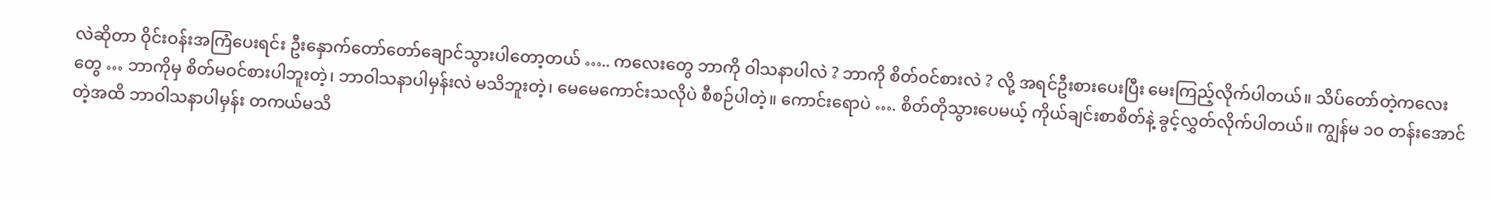လဲဆိုတာ ဝိုင်းဝန်းအကြံပေးရင်း ဦးနှောက်တော်တော်ချောင်သွားပါတော့တယ် ….. ကလေးတွေ ဘာကို ဝါသနာပါလဲ ? ဘာကို စိတ်ဝင်စားလဲ ? လို့ အရင်ဦးစားပေးပြီး မေးကြည့်လိုက်ပါတယ်။ သိပ်တော်တဲ့ကလေးတွေ … ဘာကိုမှ စိတ်မဝင်စားပါဘူးတဲ့၊ ဘာဝါသနာပါမှန်းလဲ မသိဘူးတဲ့၊ မေမေကောင်းသလိုပဲ စီစဉ်ပါတဲ့။ ကောင်းရောပဲ …. စိတ်တိုသွားပေမယ့် ကိုယ်ချင်းစာစိတ်နဲ့ ခွင့်လွှတ်လိုက်ပါတယ်။ ကျွန်မ ၁ဝ တန်းအောင်တဲ့အထိ ဘာဝါသနာပါမှန်း တကယ်မသိ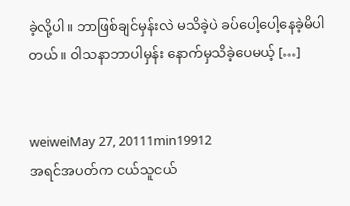ခဲ့လို့ပါ။ ဘာဖြစ်ချင်မှန်းလဲ မသိခဲ့ပဲ ခပ်ပေါ့ပေါ့နေခဲ့မိပါတယ်။ ဝါသနာဘာပါမှန်း နောက်မှသိခဲ့ပေမယ့် […]


weiweiMay 27, 20111min19912
အရင်အပတ်က ငယ်သူငယ်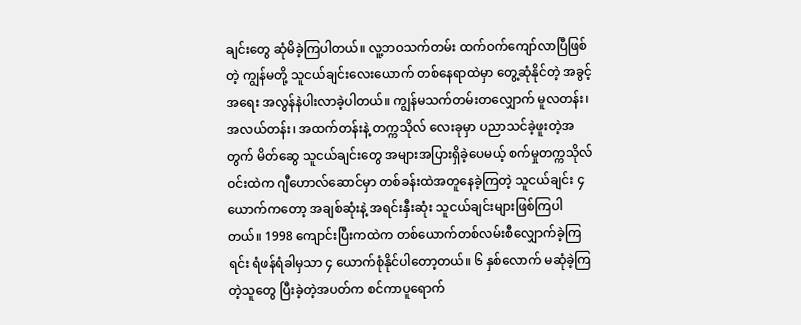ချင်းတွေ ဆုံမိခဲ့ကြပါတယ်။ လူ့ဘဝသက်တမ်း ထက်ဝက်ကျော်လာပြီဖြစ်တဲ့ ကျွန်မတို့ သူငယ်ချင်းလေးယောက် တစ်နေရာထဲမှာ တွေ့ဆုံနိုင်တဲ့ အခွင့်အရေး အလွန်နဲပါးလာခဲ့ပါတယ်။ ကျွန်မသက်တမ်းတလျှောက် မူလတန်း၊ အလယ်တန်း၊ အထက်တန်းနဲ့ တက္ကသိုလ် လေးခုမှာ ပညာသင်ခဲ့ဖူးတဲ့အတွက် မိတ်ဆွေ သူငယ်ချင်းတွေ အများအပြားရှိခဲ့ပေမယ့် စက်မှုတက္ကသိုလ်ဝင်းထဲက ဂျီဟောလ်ဆောင်မှာ တစ်ခန်းထဲအတူနေခဲ့ကြတဲ့ သူငယ်ချင်း ၄ ယောက်ကတော့ အချစ်ဆုံးနဲ့ အရင်းနှီးဆုံး သူငယ်ချင်းများဖြစ်ကြပါတယ်။ 1998 ကျောင်းပြီးကထဲက တစ်ယောက်တစ်လမ်းစီလျှောက်ခဲ့ကြရင်း ရံဖန်ရံခါမှသာ ၄ ယောက်စုံနိုင်ပါတော့တယ်။ ၆ နှစ်လောက် မဆုံခဲ့ကြတဲ့သူတွေ ပြီးခဲ့တဲ့အပတ်က စင်ကာပူရောက်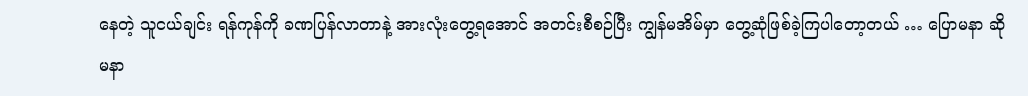နေတဲ့ သူငယ်ချင်း ရန်ကုန်ကို ခဏပြန်လာတာနဲ့ အားလုံးတွေ့ရအောင် အတင်းစီစဉ်ပြီး ကျွန်မအိမ်မှာ တွေ့ဆုံဖြစ်ခဲ့ကြပါတော့တယ် … ပြောမနာ ဆိုမနာ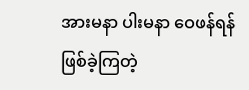အားမနာ ပါးမနာ ဝေဖန်ရန်ဖြစ်ခဲ့ကြတဲ့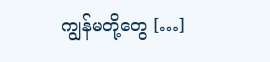ကျွန်မတို့တွေ […]